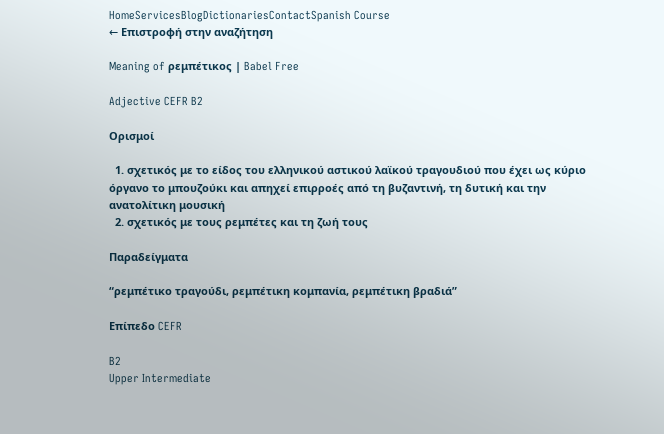HomeServicesBlogDictionariesContactSpanish Course
← Επιστροφή στην αναζήτηση

Meaning of ρεμπέτικος | Babel Free

Adjective CEFR B2

Ορισμοί

  1. σχετικός με το είδος του ελληνικού αστικού λαϊκού τραγουδιού που έχει ως κύριο όργανο το μπουζούκι και απηχεί επιρροές από τη βυζαντινή, τη δυτική και την ανατολίτικη μουσική
  2. σχετικός με τους ρεμπέτες και τη ζωή τους

Παραδείγματα

“ρεμπέτικο τραγούδι, ρεμπέτικη κομπανία, ρεμπέτικη βραδιά”

Επίπεδο CEFR

B2
Upper Intermediate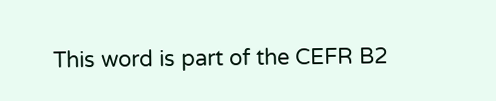This word is part of the CEFR B2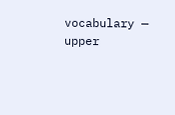vocabulary — upper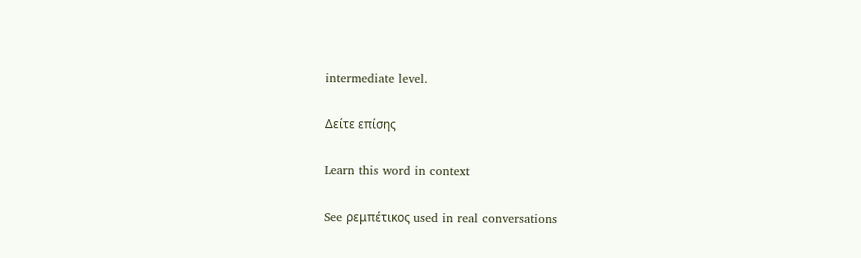intermediate level.

Δείτε επίσης

Learn this word in context

See ρεμπέτικος used in real conversations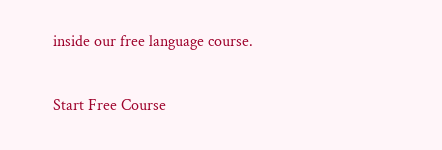inside our free language course.

Start Free Course